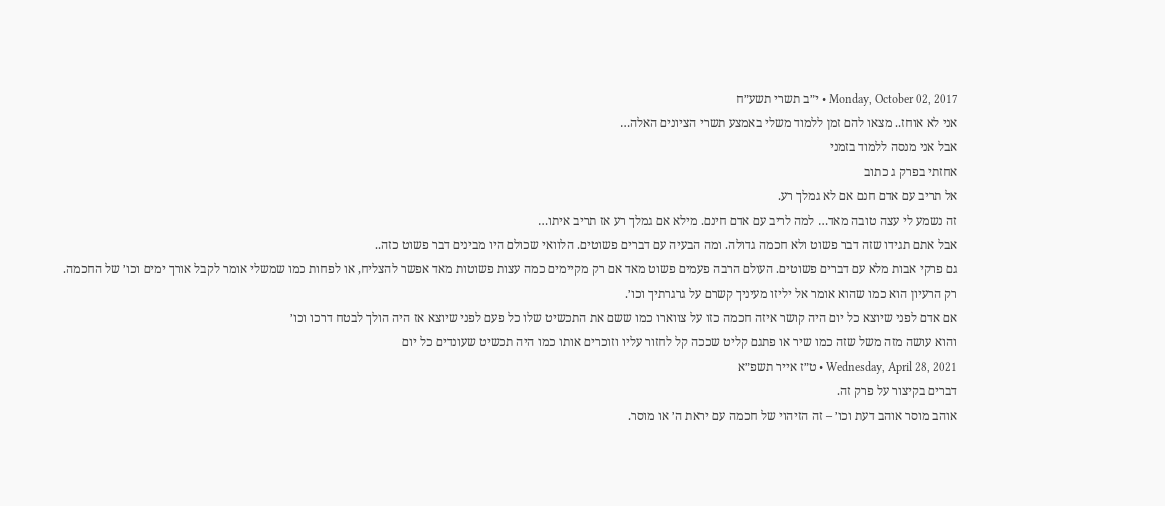Monday, October 02, 2017 • י״ב תשרי תשע״ח
אני לא אוחז.. מצאו להם זמן ללמוד משלי באמצע תשרי הציונים האלה…
אבל אני מנסה ללמוד בזמני
אחזתי בפרק ג כתוב
אל תריב עם אדם חנם אם לא גמלך רע.
זה נשמע לי עצה טובה מאד… למה לריב עם אדם חינם. מילא אם גמלך רע אז תריב איתו…
אבל אתם תגידו שזה דבר פשוט ולא חכמה גדולה. ומה הבעיה עם דברים פשוטים. הלוואי שכולם היו מבינים דבר פשוט כזה..
גם פרקי אבות מלא עם דברים פשוטים. העולם הרבה פעמים פשוט מאד אם רק מקיימים כמה עצות פשוטות מאד אפשר להצליח, או לפחות כמו שמשלי אומר לקבל אורך ימים וכו׳ של החכמה.
רק הרעיון הוא כמו שהוא אומר אל יליזו מעיניך קשרם על גרגרתיך וכו׳.
אם אדם לפני שיוצא כל יום היה קושר איזה חכמה כזו על צווארו כמו ששם את התכשיט שלו כל פעם לפני שיוצא אז היה הולך לבטח דרכו וכו׳
והוא עושה מזה משל שזה כמו שיר או פתגם קליט שככה קל לחזור עליו וזוכרים אותו כמו היה תכשיט שעונדים כל יום
Wednesday, April 28, 2021 • ט״ז אייר תשפ״א
דברים בקיצור על פרק זה.
אוהב מוסר אוהב דעת וכו׳ – זה הזיהוי של חכמה עם יראת ה׳ או מוסר.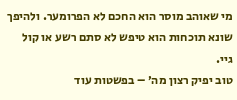מי שאוהב מוסר הוא החכם לא הפרומער. ולהיפך שונא תוכחות הוא טיפש לא סתם רשע או קול גיי.
טוב יפיק רצון מה׳ – בפשטות עוד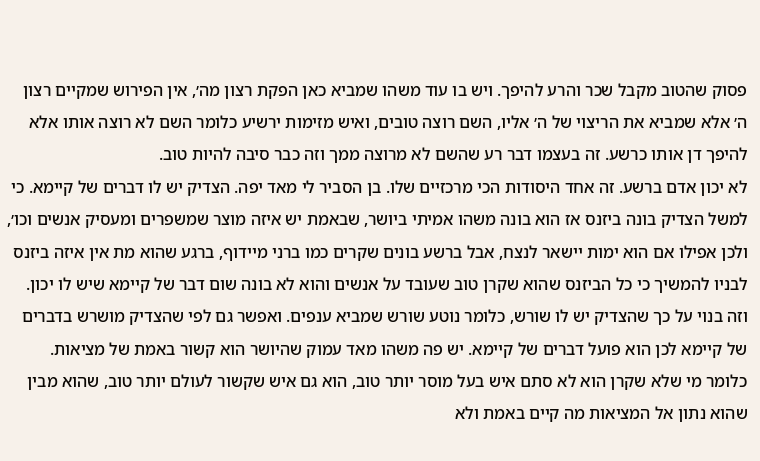פסוק שהטוב מקבל שכר והרע להיפך. ויש בו עוד משהו שמביא כאן הפקת רצון מה׳, אין הפירוש שמקיים רצון ה׳ אלא שמביא את הריצוי של ה׳ אליו, השם רוצה טובים, ואיש מזימות ירשיע כלומר השם לא רוצה אותו אלא להיפך דן אותו כרשע. זה בעצמו דבר רע שהשם לא מרוצה ממך וזה כבר סיבה להיות טוב.
לא יכון אדם ברשע. זה אחד היסודות הכי מרכזיים שלו. בן הסביר לי מאד יפה. הצדיק יש לו דברים של קיימא. כי למשל הצדיק בונה ביזנס אז הוא בונה משהו אמיתי ביושר, שבאמת יש איזה מוצר שמשפרים ומעסיק אנשים וכו׳, ולכן אפילו אם הוא ימות יישאר לנצח, אבל ברשע בונים שקרים כמו ברני מיידוף, ברגע שהוא מת אין איזה ביזנס לבניו להמשיך כי כל הביזנס שהוא שקרן טוב שעובד על אנשים והוא לא בונה שום דבר של קיימא שיש לו יכון. וזה בנוי על כך שהצדיק יש לו שורש, כלומר נוטע שורש שמביא ענפים. ואפשר גם לפי שהצדיק מושרש בדברים של קיימא לכן הוא פועל דברים של קיימא. יש פה משהו מאד עמוק שהיושר הוא קשור באמת של מציאות. כלומר מי שלא שקרן הוא לא סתם איש בעל מוסר יותר טוב, הוא גם איש שקשור לעולם יותר טוב, שהוא מבין שהוא נתון אל המציאות מה קיים באמת ולא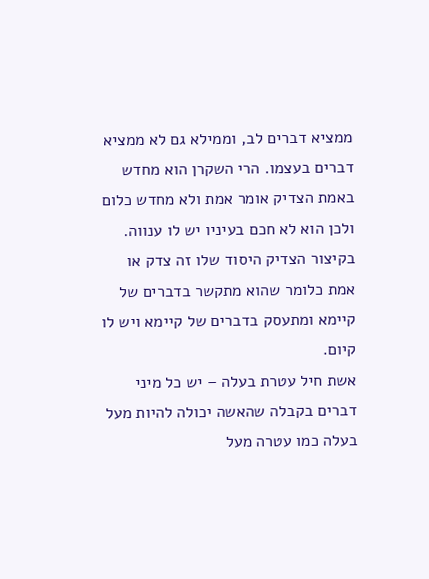ממציא דברים לב, וממילא גם לא ממציא דברים בעצמו. הרי השקרן הוא מחדש באמת הצדיק אומר אמת ולא מחדש כלום ולכן הוא לא חכם בעיניו יש לו ענווה. בקיצור הצדיק היסוד שלו זה צדק או אמת כלומר שהוא מתקשר בדברים של קיימא ומתעסק בדברים של קיימא ויש לו קיום.
אשת חיל עטרת בעלה – יש כל מיני דברים בקבלה שהאשה יכולה להיות מעל בעלה כמו עטרה מעל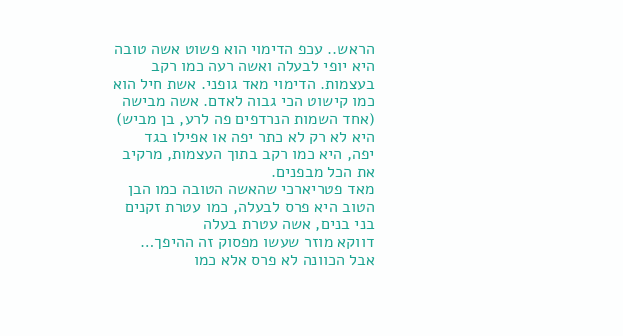הראש.. עכפ הדימוי הוא פשוט אשה טובה היא יופי לבעלה ואשה רעה כמו רקב בעצמות. הדימוי מאד גופני. אשת חיל הוא כמו קישוט הכי גבוה לאדם. אשה מבישה (אחד השמות הנרדפים פה לרע, בן מביש) היא לא רק לא כתר יפה או אפילו בגד יפה, היא כמו רקב בתוך העצמות, מרקיב את הכל מבפנים.
מאד פטריארכי שהאשה הטובה כמו הבן הטוב היא פרס לבעלה, כמו עטרת זקנים בני בנים, אשה עטרת בעלה
דווקא מוזר שעשו מפסוק זה ההיפך…
אבל הכוונה לא פרס אלא כמו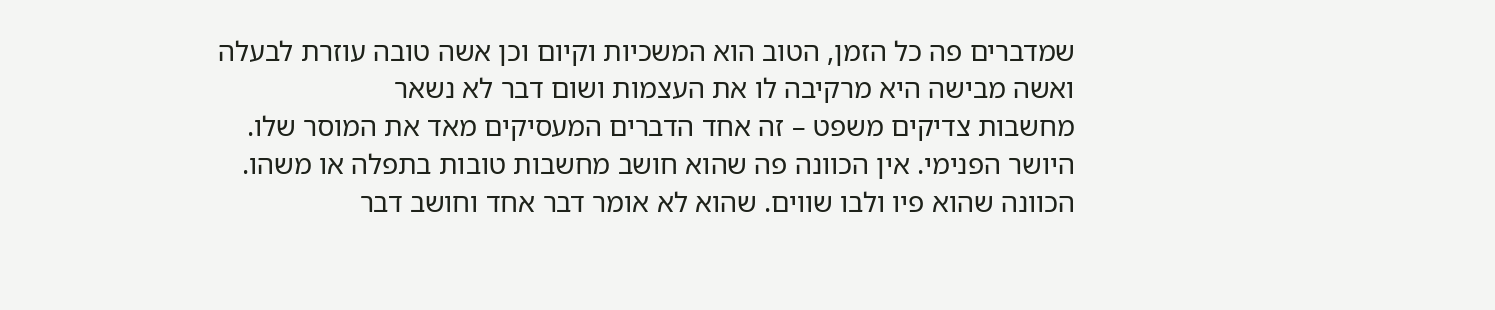שמדברים פה כל הזמן, הטוב הוא המשכיות וקיום וכן אשה טובה עוזרת לבעלה ואשה מבישה היא מרקיבה לו את העצמות ושום דבר לא נשאר
מחשבות צדיקים משפט – זה אחד הדברים המעסיקים מאד את המוסר שלו. היושר הפנימי. אין הכוונה פה שהוא חושב מחשבות טובות בתפלה או משהו. הכוונה שהוא פיו ולבו שווים. שהוא לא אומר דבר אחד וחושב דבר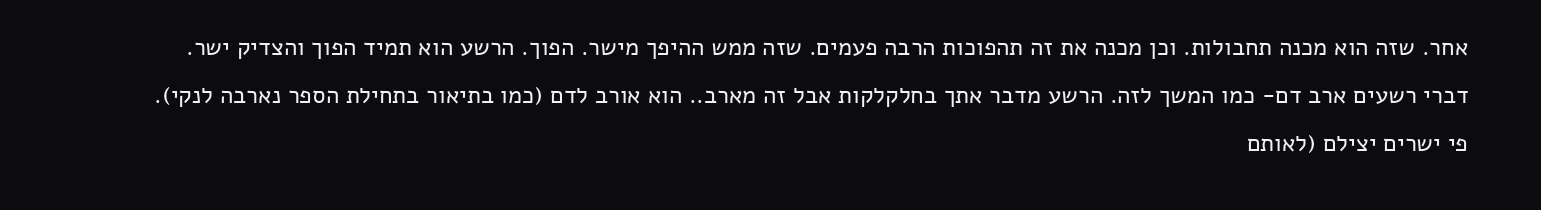אחר. שזה הוא מכנה תחבולות. וכן מכנה את זה תהפוכות הרבה פעמים. שזה ממש ההיפך מישר. הפוך. הרשע הוא תמיד הפוך והצדיק ישר.
דברי רשעים ארב דם- כמו המשך לזה. הרשע מדבר אתך בחלקלקות אבל זה מארב.. הוא אורב לדם (כמו בתיאור בתחילת הספר נארבה לנקי). פי ישרים יצילם (לאותם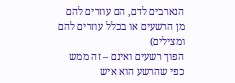הנארבים לדם, הם עוזרים להם מן הרשעים או בכלל עוזרים להם ומצילים)
הפוך רשעים ואינם – זה ממש כפי שהרשע הוא איש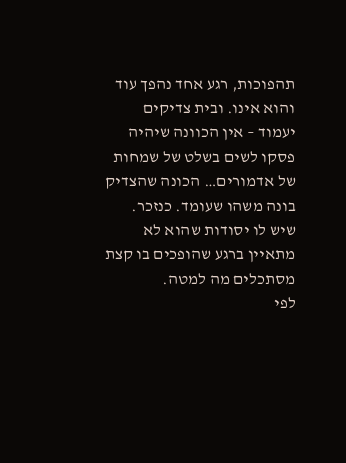תהפוכות, רגע אחד נהפך עוד והוא אינו. ובית צדיקים יעמוד – אין הכוונה שיהיה פסקו לשים בשלט של שמחות של אדמורים… הכונה שהצדיק בונה משהו שעומד. כנזכר. שיש לו יסודות שהוא לא מתאיין ברגע שהופכים בו קצת מסתכלים מה למטה.
לפי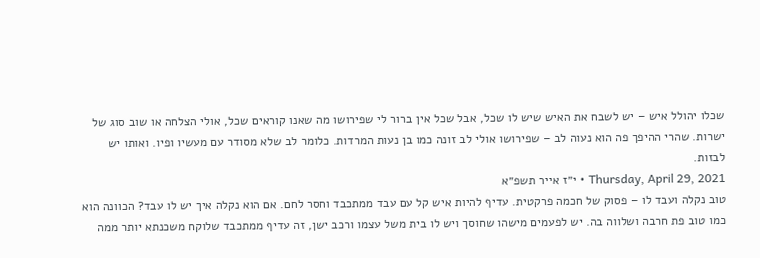שכלו יהולל איש – יש לשבח את האיש שיש לו שכל, אבל שכל אין ברור לי שפירושו מה שאנו קוראים שכל, אולי הצלחה או שוב סוג של ישרות. שהרי ההיפך פה הוא נעוה לב – שפירושו אולי לב זונה כמו בן נעות המרדות. כלומר לב שלא מסודר עם מעשיו ופיו. ואותו יש לבזות.
Thursday, April 29, 2021 • י״ז אייר תשפ״א
טוב נקלה ועבד לו – פסוק של חכמה פרקטית. עדיף להיות איש קל עם עבד ממתכבד וחסר לחם. אם הוא נקלה איך יש לו עבד? הכוונה הוא כמו טוב פת חרבה ושלווה בה. יש לפעמים מישהו שחוסך ויש לו בית משל עצמו ורכב ישן, זה עדיף ממתכבד שלוקח משכנתא יותר ממה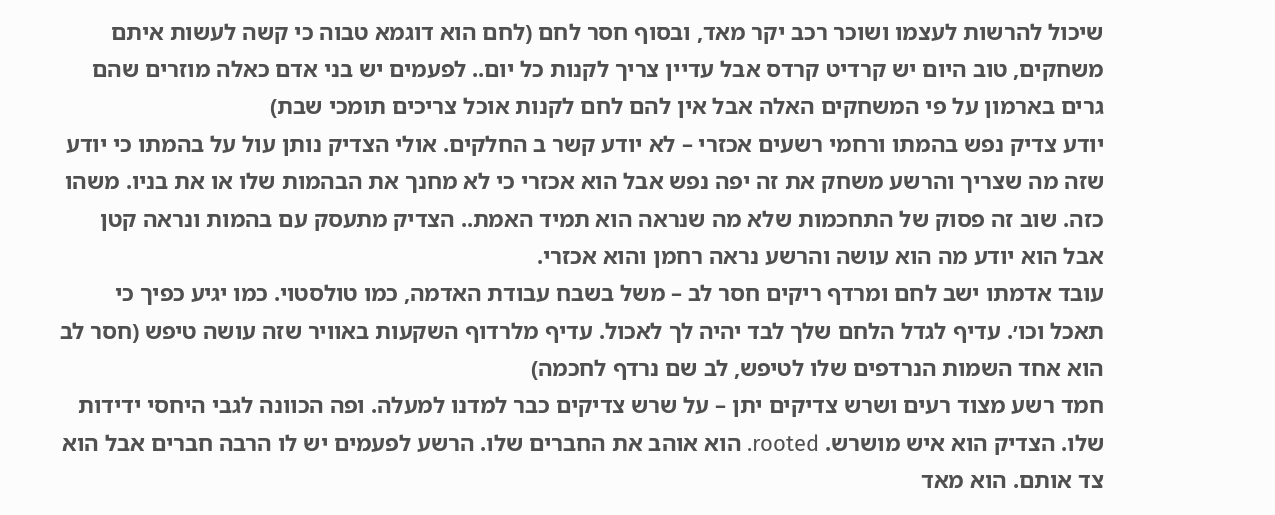שיכול להרשות לעצמו ושוכר רכב יקר מאד, ובסוף חסר לחם (לחם הוא דוגמא טבוה כי קשה לעשות איתם משחקים, טוב היום יש קרדיט קרדס אבל עדיין צריך לקנות כל יום.. לפעמים יש בני אדם כאלה מוזרים שהם גרים בארמון על פי המשחקים האלה אבל אין להם לחם לקנות אוכל צריכים תומכי שבת)
יודע צדיק נפש בהמתו ורחמי רשעים אכזרי – לא יודע קשר ב החלקים. אולי הצדיק נותן עול על בהמתו כי יודע שזה מה שצריך והרשע משחק את זה יפה נפש אבל הוא אכזרי כי לא מחנך את הבהמות שלו או את בניו. משהו כזה. שוב זה פסוק של התחכמות שלא מה שנראה הוא תמיד האמת.. הצדיק מתעסק עם בהמות ונראה קטן אבל הוא יודע מה הוא עושה והרשע נראה רחמן והוא אכזרי.
עובד אדמתו ישב לחם ומרדף ריקים חסר לב – משל בשבח עבודת האדמה, כמו טולסטוי. כמו יגיע כפיך כי תאכל וכו׳. עדיף לגדל הלחם שלך לבד יהיה לך לאכול. עדיף מלרדוף השקעות באוויר שזה עושה טיפש (חסר לב הוא אחד השמות הנרדפים שלו לטיפש, לב שם נרדף לחכמה)
חמד רשע מצוד רעים ושרש צדיקים יתן – על שרש צדיקים כבר למדנו למעלה. ופה הכוונה לגבי היחסי ידידות שלו. הצדיק הוא איש מושרש. rooted. הוא אוהב את החברים שלו. הרשע לפעמים יש לו הרבה חברים אבל הוא צד אותם. הוא מאד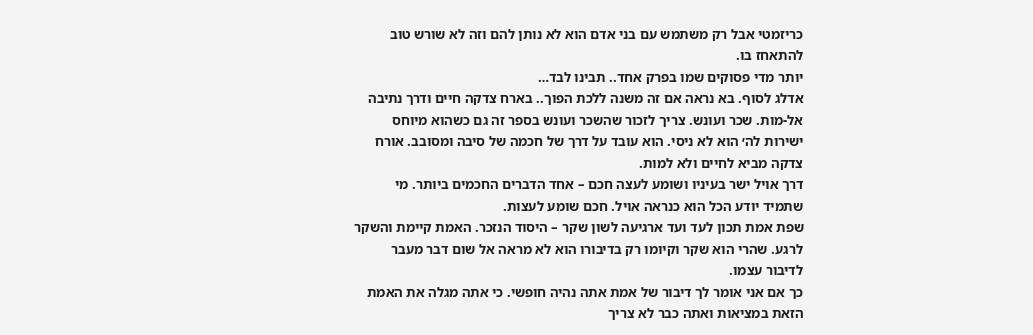כריזמטי אבל רק משתמש עם בני אדם הוא לא נותן להם וזה לא שורש טוב להתאחז בו.
יותר מדי פסוקים שמו בפרק אחד.. תבינו לבד…
אדלג לסוף. בא נראה אם זה משנה ללכת הפוך.. בארח צדקה חיים ודרך נתיבה אל-מות. שכר ועונש. צריך לזכור שהשכר ועונש בספר זה גם כשהוא מיוחס ישירות לה׳ הוא לא ניסי. הוא עובד על דרך של חכמה של סיבה ומסובב. אורח צדקה מביא לחיים ולא למות.
דרך אויל ישר בעיניו ושומע לעצה חכם – אחד הדברים החכמים ביותר. מי שתמיד יודע הכל הוא כנראה אויל. חכם שומע לעצות.
שפת אמת תכון לעד ועד ארגיעה לשון שקר – היסוד הנזכר. האמת קיימת והשקר לרגע. שהרי הוא שקר וקיומו רק בדיבורו הוא לא מראה אל שום דבר מעבר לדיבור עצמו.
כך אם אני אומר לך דיבור של אמת אתה נהיה חופשי. כי אתה מגלה את האמת הזאת במציאות ואתה כבר לא צריך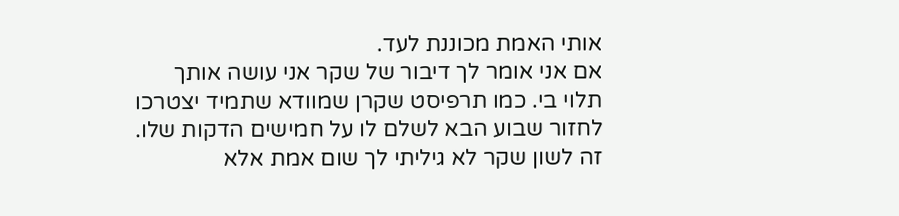אותי האמת מכוננת לעד.
אם אני אומר לך דיבור של שקר אני עושה אותך תלוי בי. כמו תרפיסט שקרן שמוודא שתמיד יצטרכו לחזור שבוע הבא לשלם לו על חמישים הדקות שלו. זה לשון שקר לא גיליתי לך שום אמת אלא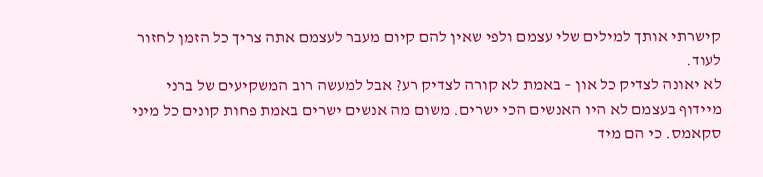קישרתי אותך למילים שלי עצמם ולפי שאין להם קיום מעבר לעצמם אתה צריך כל הזמן לחזור לעוד.
לא יאונה לצדיק כל און – באמת לא קורה לצדיק רע? אבל למעשה רוב המשקיעים של ברני מיידוף בעצמם לא היו האנשים הכי ישרים. משום מה אנשים ישרים באמת פחות קונים כל מיני סקאמס. כי הם מיד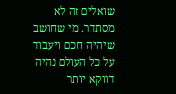שואלים זה לא מסתדר. מי שחושב שיהיה חכם ויעבוד על כל העולם נהיה דווקא יותר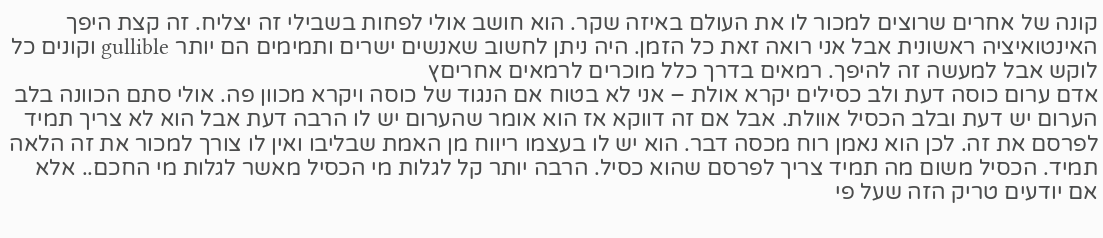קונה של אחרים שרוצים למכור לו את העולם באיזה שקר. הוא חושב אולי לפחות בשבילי זה יצליח. זה קצת היפך האינטואיציה ראשונית אבל אני רואה זאת כל הזמן. היה ניתן לחשוב שאנשים ישרים ותמימים הם יותר gullible וקונים כל לוקש אבל למעשה זה להיפך. רמאים בדרך כלל מוכרים לרמאים אחריםץ
אדם ערום כוסה דעת ולב כסילים יקרא אולת – אני לא בטוח אם הנגוד של כוסה ויקרא מכוון פה. אולי סתם הכוונה בלב הערום יש דעת ובלב הכסיל אוולת. אבל אם זה דווקא אז הוא אומר שהערום יש לו הרבה דעת אבל הוא לא צריך תמיד לפרסם את זה. לכן הוא נאמן רוח מכסה דבר. הוא יש לו בעצמו ריווח מן האמת שבליבו ואין לו צורך למכור את זה הלאה תמיד. הכסיל משום מה תמיד צריך לפרסם שהוא כסיל. הרבה יותר קל לגלות מי הכסיל מאשר לגלות מי החכם.. אלא אם יודעים טריק הזה שעל פי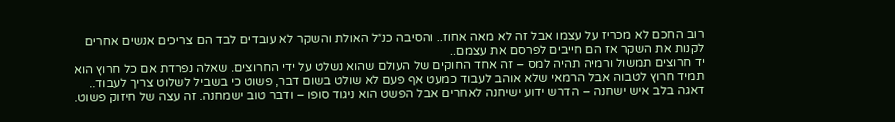רוב החכם לא מכריז על עצמו אבל זה לא מאה אחוז.. והסיבה כנ״ל האולת והשקר לא עובדים לבד הם צריכים אנשים אחרים לקנות את השקר אז הם חייבים לפרסם את עצמם..
יד חרוצים תמשול ורמיה תהיה למס – זה אחד החוקים של העולם שהוא נשלט על ידי החרוצים. שאלה נפרדת אם כל חרוץ הוא תמיד חרוץ לטבוה אבל הרמאי שלא אוהב לעבוד כמעט אף פעם לא שולט בשום דבר, פשוט כי בשביל לשלוט צריך לעבוד..
דאגה בלב איש ישחנה – הדרש ידוע ישיחנה לאחרים אבל הפשט הוא ניגוד סופו – ודבר טוב ישמחנה. זה עצה של חיזוק פשוט.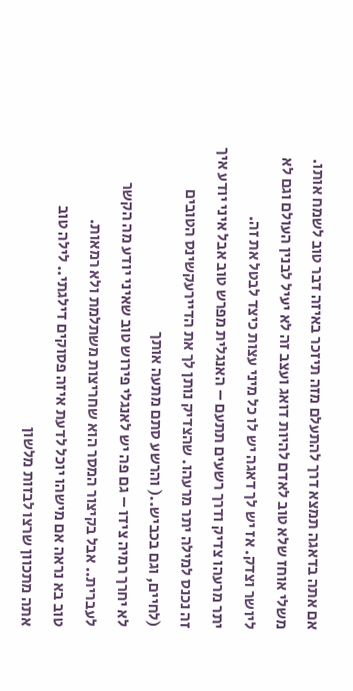אם אתה בדאגה תמצא דרך להתעלם מזה תיזכר באיזה דבר טוב לשמח אותו. משלי אוחז שלא טוב לאדם להיות דואג ועצב זה לא יעיל לבנין העולם וגם לא ליושר וצדק. אז יש לך דאגה יש לו כל מיני עצות כיצד לבטל את זה.
יתר מרעהו צדיק ודרך רשעים תתעם – האנגלית מפרש טוב אבל איני יודע איך זה נכנס למילה יתר מרעהו. שהצדיק נותן לך את הדיירעקשינס הטובים (לחיים, וגם בכביש..( והרשע סתם מתעה אותך
לא יחרך רמיה צידו – גם פה יש לאנגלי פירוש טוב שאיני יודע מה הקשר לעברית.. אבל בקיצור המסר הוא שחריצות משתלמת ולא רמאות.
טוב בא נראה אם מישהו יוכל לדעת איזה פסוקים דילגתי.. לילה טוב
אתה מתכוון שרצו לבזות מלשון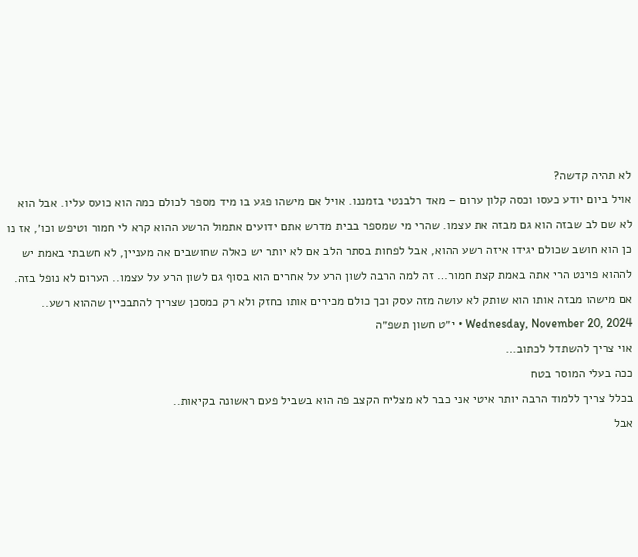לא תהיה קדשה?
אויל ביום יודע כעסו וכסה קלון ערום – מאד רלבנטי בזמננו. אויל אם מישהו פגע בו מיד מספר לכולם כמה הוא כועס עליו. אבל הוא לא שם לב שבזה הוא גם מבזה את עצמו. שהרי מי שמספר בבית מדרש אתם ידועים אתמול הרשע ההוא קרא לי חמור וטיפש וכו׳, אז נו כן הוא חושב שכולם יגידו איזה רשע ההוא, אבל לפחות בסתר הלב אם לא יותר יש כאלה שחושבים אה מעניין, לא חשבתי באמת יש לההוא פוינט הרי אתה באמת קצת חמור… זה למה הרבה לשון הרע על אחרים הוא בסוף גם לשון הרע על עצמו.. הערום לא נופל בזה. אם מישהו מבזה אותו הוא שותק לא עושה מזה עסק וכך כולם מכירים אותו כחזק ולא רק כמסכן שצריך להתבכיין שההוא רשע..
Wednesday, November 20, 2024 • י״ט חשון תשפ״ה
אוי צריך להשתדל לכתוב…
ככה בעלי המוסר בטח
בכלל צריך ללמוד הרבה יותר איטי אני כבר לא מצליח הקצב פה הוא בשביל פעם ראשונה בקיאות..
אבל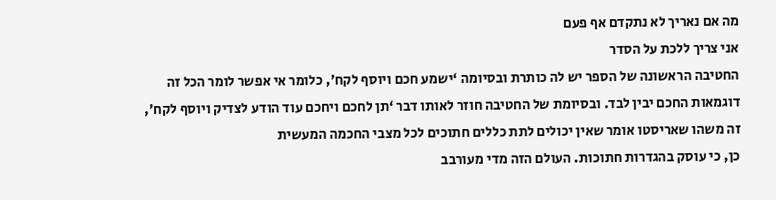מה אם נאריך לא נתקדם אף פעם
אני צריך ללכת על הסדר
החטיבה הראשונה של הספר יש לה כותרת ובסיומה ‘ישמע חכם ויוסף לקח׳, כלומר אי אפשר לומר הכל זה דוגמאות החכם יבין לבד. ובסיומת של החטיבה חוזר לאותו דבר ‘תן לחכם ויחכם עוד הודע לצדיק ויוסף לקח׳,
זה משהו שאריסטו אומר שאין יכולים לתת כללים חתוכים לכל מצבי החכמה המעשית
כן, כי עוסק בהגדרות חתוכות. העולם הזה מדי מעורבב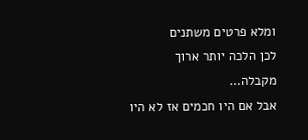ומלא פרטים משתנים
לכן הלכה יותר ארוך מקבלה…
אבל אם היו חכמים אז לא היו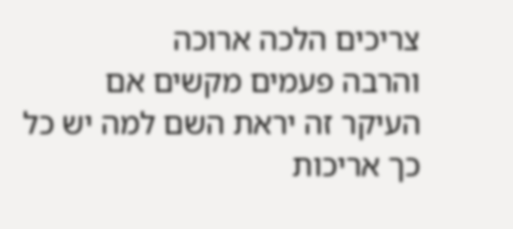צריכים הלכה ארוכה
והרבה פעמים מקשים אם העיקר זה יראת השם למה יש כל כך אריכות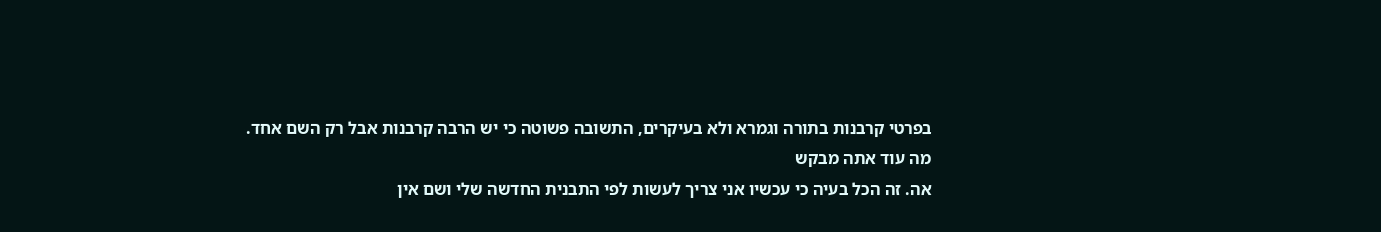בפרטי קרבנות בתורה וגמרא ולא בעיקרים, התשובה פשוטה כי יש הרבה קרבנות אבל רק השם אחד.
מה עוד אתה מבקש
אה. זה הכל בעיה כי עכשיו אני צריך לעשות לפי התבנית החדשה שלי ושם אין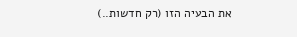את הבעיה הזו (רק חדשות..)